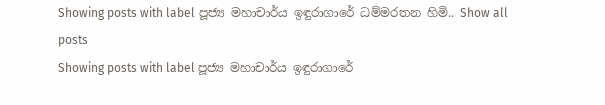Showing posts with label පූජ්‍ය මහාචාර්ය ඉඳුරාගාරේ ධම්මරතන හිමි.. Show all posts
Showing posts with label පූජ්‍ය මහාචාර්ය ඉඳුරාගාරේ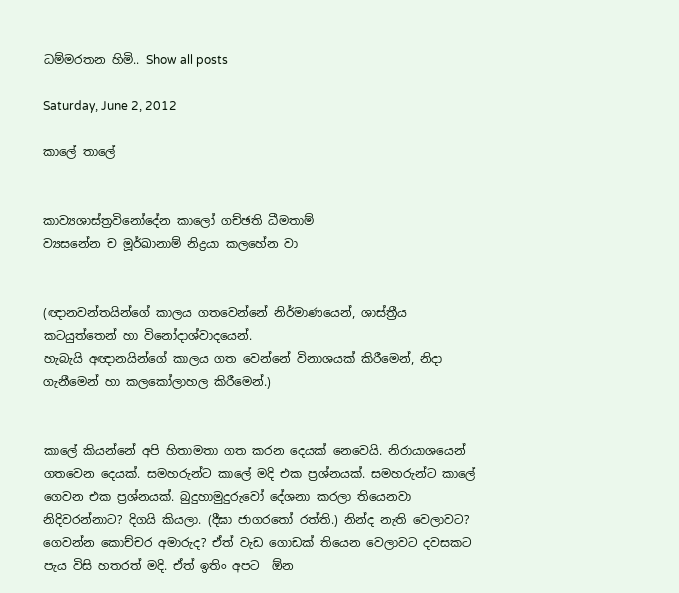ධම්මරතන හිමි.. Show all posts

Saturday, June 2, 2012

කාලේ තාලේ


කාව්‍යශාස්ත්‍රවිනෝදේන කාලෝ ගච්ඡති ධීමතාම්
ව්‍යසනේන ච මූර්ඛානාම් නිද්‍රයා කලහේන වා


(ඥානවන්තයින්ගේ කාලය ගතවෙන්නේ නිර්මාණයෙන්, ශාස්ත්‍රීය කටයුත්තෙන් හා විනෝදාශ්වාදයෙන්.
හැබැයි අඥානයින්ගේ කාලය ගත වෙන්නේ විනාශයක් කිරීමෙන්, නිදා ගැනීමෙන් හා කලකෝලාහල කිරීමෙන්.)


කාලේ කියන්නේ අපි හිතාමතා ගත කරන දෙයක් නෙවෙයි. නිරායාශයෙන් ගතවෙන දෙයක්. සමහරුන්ට කාලේ මදි එක ප්‍රශ්නයක්. සමහරුන්ට කාලේ ගෙවන එක ප්‍රශ්නයක්. බුදුහාමුදුරුවෝ දේශනා කරලා තියෙනවා නිදිවරන්නාට? දිගයි කියලා. (දීඝා ජාගරතෝ රත්ති.) නින්ද නැති වෙලාවට? ගෙවන්න කොච්චර අමාරුද? ඒත් වැඩ ගොඩක් තියෙන වෙලාවට දවසකට පැය විසි හතරත් මදි. ඒත් ඉතිං අපට  ඕන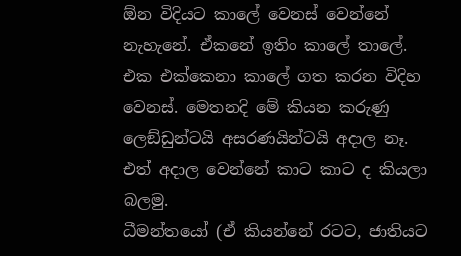ඕන විදියට කාලේ වෙනස් වෙන්නේ නැහැනේ. ඒකනේ ඉතිං කාලේ තාලේ.
එක එක්කෙනා කාලේ ගත කරන විදිහ වෙනස්. මෙතනදි මේ කියන කරුණු ලෙඞ්ඩුන්ටයි අසරණයින්ටයි අදාල නෑ. එත් අදාල වෙන්නේ කාට කාට ද කියලා බලමු.
ධීමන්තයෝ (ඒ කියන්නේ රටට, ජාතියට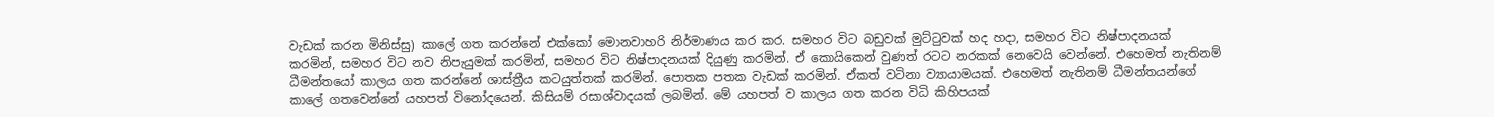වැඩක් කරන මිනිස්සු) කාලේ ගත කරන්නේ එක්කෝ මොනවාහරි නිර්මාණය කර කර. සමහර විට බඩුවක් මුට්ටුවක් හද හදා, සමහර විට නිෂ්පාදනයක් කරමින්, සමහර විට නව නිපැයුමක් කරමින්, සමහර විට නිෂ්පාදනයක් දියුණු කරමින්. ඒ කොයිකෙන් වුණත් රටට නරකක් නෙවෙයි වෙන්නේ. එහෙමත් නැතිනම් ධීමන්තයෝ කාලය ගත කරන්නේ ශාස්ත්‍රීය කටයුත්තක් කරමින්. පොතක පතක වැඩක් කරමින්. ඒකත් වටිනා ව්‍යායාමයක්. එහෙමත් නැතිනම් ධීමන්තයන්ගේ කාලේ ගතවෙන්නේ යහපත් විනෝදයෙන්. කිසියම් රසාශ්වාදයක් ලබමින්. මේ යහපත් ව කාලය ගත කරන විධි කිහිපයක්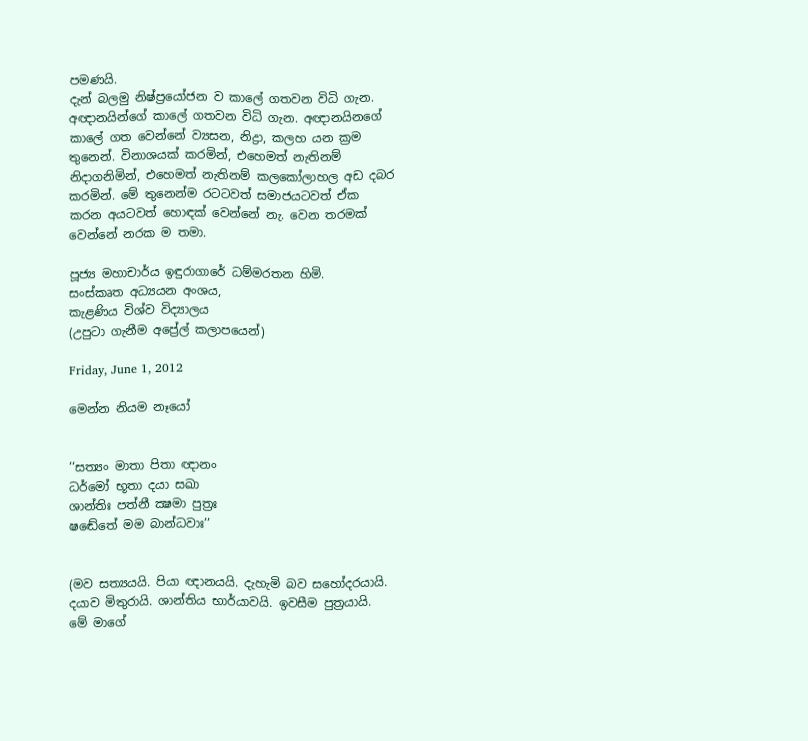පමණයි.
දැන් බලමු නිෂ්ප්‍රයෝජන ව කාලේ ගතවන විධි ගැන. අඥානයින්ගේ කාලේ ගතවන විධි ගැන. අඥානයිනගේ කාලේ ගත වෙන්නේ ව්‍යසන, නිද්‍රා, කලහ යන ක්‍රම තුනෙන්. විනාශයක් කරමින්, එහෙමත් නැතිනම් නිදාගනිමින්, එහෙමත් නැතිනම් කලකෝලාහල අඩ දබර කරමින්. මේ තුනෙන්ම රටටවත් සමාජයටවත් ඒක කරන අයටවත් හොඳක් වෙන්නේ නැ. වෙන තරමක් වෙන්නේ නරක ම තමා.

පූජ්‍ය මහාචාර්ය ඉඳුරාගාරේ ධම්මරතන හිමි.
සංස්කෘත අධ්‍යයන අංශය,
කැළණිය විශ්ව විද්‍යාලය
(උපුටා ගැනීම අප්‍රේල් කලාපයෙන්)

Friday, June 1, 2012

මෙන්න නියම නෑයෝ


‘‘සත්‍යං මාතා පිතා ඥානං
ධර්මෝ භූතා දයා සඛා
ශාන්තිඃ පත්නී ක්‍ෂමා පුත්‍රඃ
ෂඬේතේ මම බාන්ධවාඃ’’


(මව සත්‍යයයි. පියා ඥානයයි. දැහැමි බව සහෝදරයායි. දයාව මිතුරායි. ශාන්තිය භාර්යාවයි. ඉවසීම පුත්‍රයායි.
මේ මාගේ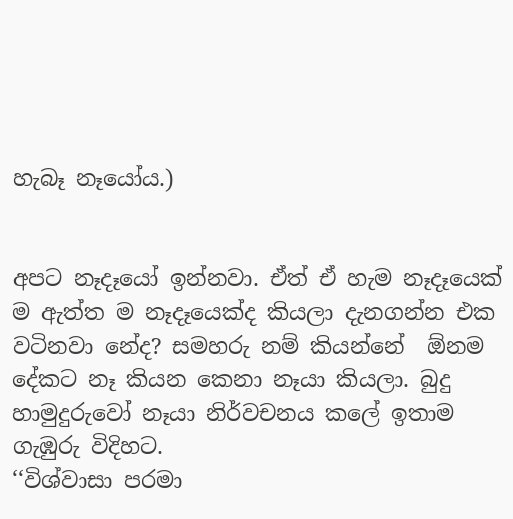හැබෑ නෑයෝය.)


අපට නෑදෑයෝ ඉන්නවා. ඒත් ඒ හැම නෑදෑයෙක් ම ඇත්ත ම නෑදෑයෙක්ද කියලා දැනගන්න එක වටිනවා නේද? සමහරු නම් කියන්නේ  ඕනම දේකට නෑ කියන කෙනා නෑයා කියලා. බුදු හාමුදුරුවෝ නෑයා නිර්වචනය කලේ ඉතාම ගැඹුරු විදිහට.
‘‘විශ්වාසා පරමා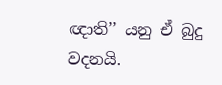ඥාති’’ යනු ඒ බුදු වදනයි.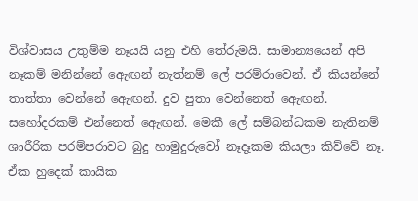විශ්වාසය උතුම්ම නෑයයි යනු එහි තේරුමයි. සාමාන්‍යයෙන් අපි නෑකම් මනින්නේ ඇෙඟන් නැත්නම් ලේ පරම්රාවෙන්. ඒ කියන්නේ තාත්තා වෙන්නේ ඇෙඟන්. දුව පුතා වෙන්නෙත් ඇෙඟන්. සහෝදරකම් එන්නෙත් ඇෙඟන්. මෙකී ලේ සම්බන්ධකම නැතිනම් ශාරීරික පරම්පරාවට බුදු හාමුදුරුවෝ නෑදෑකම කියලා කිව්වේ නෑ. ඒක හුදෙක් කායික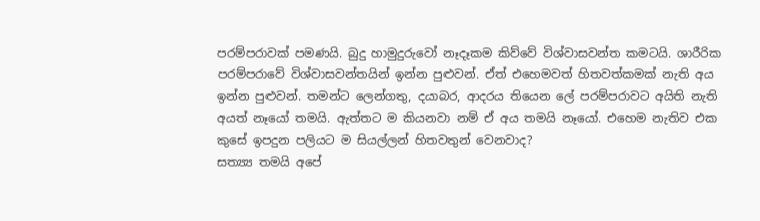පරම්පරාවක් පමණයි. බුදු හාමුදුරුවෝ නෑදෑකම කිව්වේ විශ්වාසවන්ත කමටයි. ශාරීරික පරම්පරාවේ විශ්වාසවන්තයින් ඉන්න පුළුවන්. ඒත් එහෙමවත් හිතවත්කමක් නැති අය ඉන්න පුළුවන්. තමන්ට ලෙන්ගතු, දයාබර, ආදරය තියෙන ලේ පරම්පරාවට අයිති නැති අයත් නෑයෝ තමයි. ඇත්තට ම කියනවා නම් ඒ අය තමයි නෑයෝ. එහෙම නැතිව එක කුසේ ඉපදුන පලියට ම සියල්ලන් හිතවතුන් වෙනවාද?
සත්‍ය්‍ය තමයි අපේ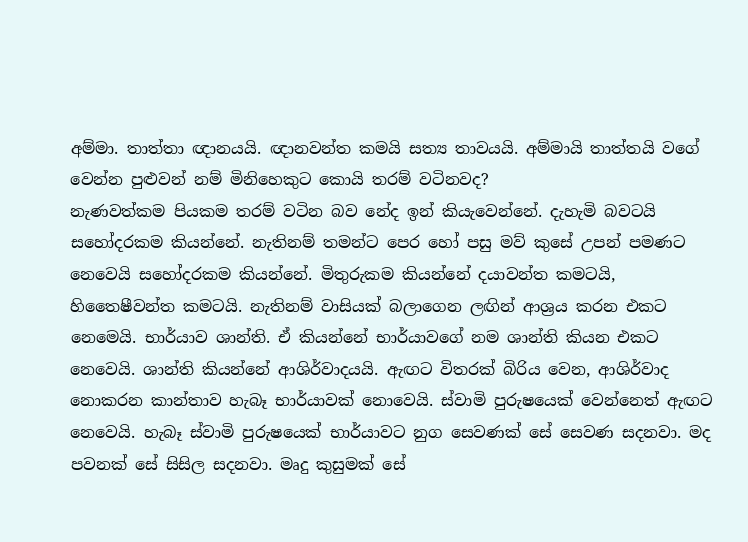අම්මා. තාත්තා ඥානයයි. ඥානවන්ත කමයි සත්‍ය තාවයයි. අම්මායි තාත්තයි වගේ වෙන්න පුළුවන් නම් මිනිහෙකුට කොයි තරම් වටිනවද?
නැණවත්කම පියකම තරම් වටින බව නේද ඉන් කියැවෙන්නේ. දැහැමි බවටයි සහෝදරකම කියන්නේ. නැතිනම් තමන්ට පෙර හෝ පසු මව් කුසේ උපන් පමණට නෙවෙයි සහෝදරකම කියන්නේ. මිතුරුකම කියන්නේ දයාවන්ත කමටයි, හිතෛෂීවන්ත කමටයි. නැතිනම් වාසියක් බලාගෙන ලඟින් ආශ්‍රය කරන එකට නෙමෙයි. භාර්යාව ශාන්ති. ඒ කියන්නේ භාර්යාවගේ නම ශාන්ති කියන එකට නෙවෙයි. ශාන්ති කියන්නේ ආශිර්වාදයයි. ඇඟට විතරක් බිරිය වෙන, ආශිර්වාද නොකරන කාන්තාව හැබෑ භාර්යාවක් නොවෙයි. ස්වාමි පුරුෂයෙක් වෙන්නෙත් ඇඟට නෙවෙයි. හැබෑ ස්වාමි පුරුෂයෙක් භාර්යාවට නුග සෙවණක් සේ සෙවණ සදනවා. මද පවනක් සේ සිසිල සදනවා. මෘදු කුසුමක් සේ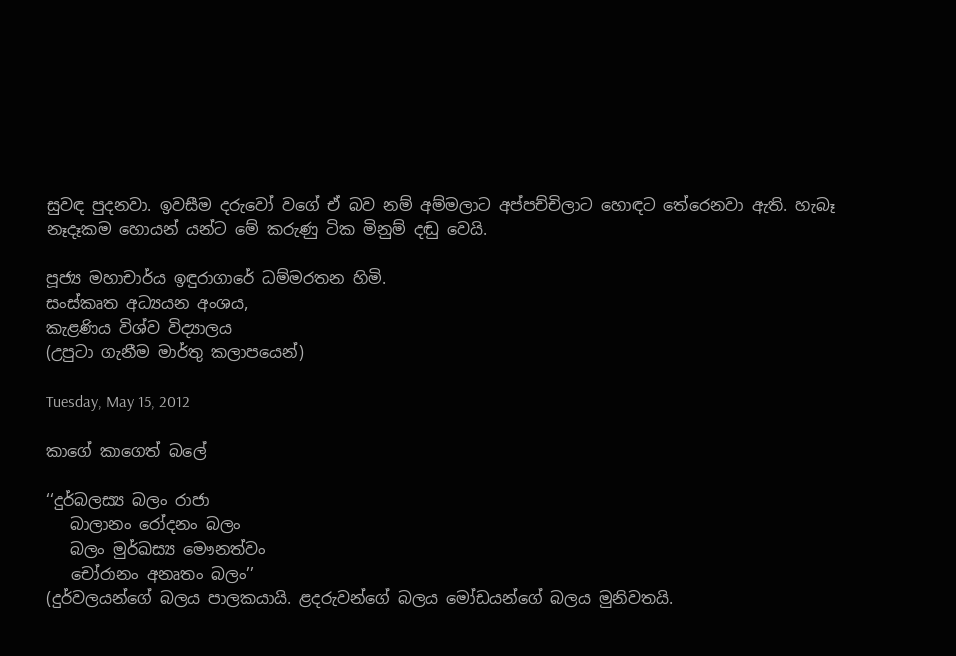සුවඳ පුදනවා. ඉවසීම දරුවෝ වගේ ඒ බව නම් අම්මලාට අප්පච්චිලාට හොඳට තේරෙනවා ඇති. හැබෑ නෑදෑකම හොයන් යන්ට මේ කරුණු ටික මිනුම් දඬු වෙයි.

පූජ්‍ය මහාචාර්ය ඉඳුරාගාරේ ධම්මරතන හිමි.
සංස්කෘත අධ්‍යයන අංශය,
කැළණිය විශ්ව විද්‍යාලය
(උපුටා ගැනීම මාර්තු කලාපයෙන්)

Tuesday, May 15, 2012

කාගේ කාගෙත් බලේ

‘‘දුර්බලස්‍ය බලං රාජා
   බාලානං රෝදනං බලං
   බලං මුර්ඛස්‍ය මෞනත්වං
   චෝරානං අනෘතං බලං’’
(දුර්වලයන්ගේ බලය පාලකයායි. ළදරුවන්ගේ බලය මෝඩයන්ගේ බලය මුනිවතයි.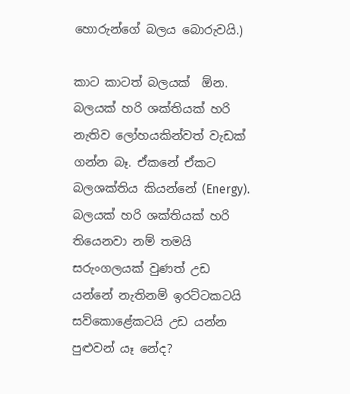හොරුන්ගේ බලය බොරුවයි.)

කාට කාටත් බලයක්  ඕන. බලයක් හරි ශක්තියක් හරි නැතිව ලෝහයකින්වත් වැඩක් ගන්න බෑ. ඒකනේ ඒකට බලශක්තිය කියන්නේ (Energy). බලයක් හරි ශක්තියක් හරි තියෙනවා නම් තමයි සරුංගලයක් වුණත් උඩ යන්නේ නැතිනම් ඉරට්ටකටයි සව්කොළේකටයි උඩ යන්න පුළුවන් යෑ නේද?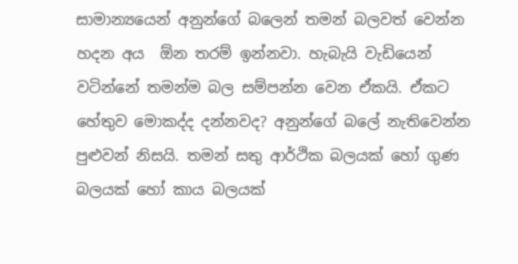සාමාන්‍යයෙන් අනුන්ගේ බලෙන් තමන් බලවත් වෙන්න හදන අය  ඕන තරම් ඉන්නවා. හැබැයි වැඩියෙන් වටින්නේ තමන්ම බල සම්පන්න වෙන ඒකයි. ඒකට හේතුව මොකද්ද දන්නවද? අනුන්ගේ බලේ නැතිවෙන්න පුළුවන් නිසයි. තමන් සතු ආර්ථික බලයක් හෝ ගුණ බලයක් හෝ කාය බලයක්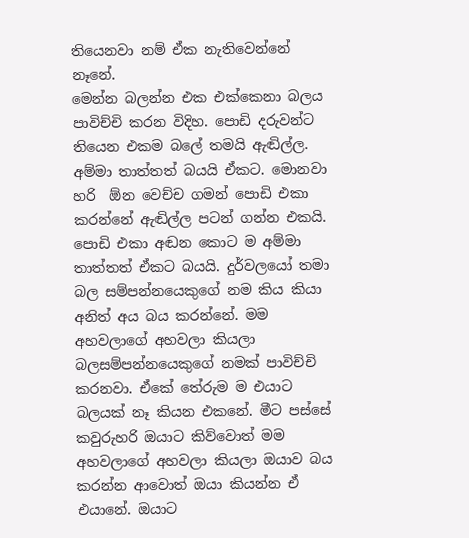තියෙනවා නම් ඒක නැතිවෙන්නේ නෑනේ.
මෙන්න බලන්න එක එක්කෙනා බලය පාවිච්චි කරන විදිහ. පොඩි දරුවන්ට තියෙන එකම බලේ තමයි ඇඬිල්ල. අම්මා තාත්තත් බයයි ඒකට. මොනවා හරි  ඕන වෙච්ච ගමන් පොඩි එකා කරන්නේ ඇඬිල්ල පටන් ගන්න එකයි. පොඩි එකා අඬන කොට ම අම්මා තාත්තත් ඒකට බයයි. දුර්වලයෝ තමා බල සම්පන්නයෙකුගේ නම කිය කියා අනිත් අය බය කරන්නේ. මම අහවලාගේ අහවලා කියලා බලසම්පන්නයෙකුගේ නමක් පාවිච්චි කරනවා. ඒකේ තේරුම ම එයාට බලයක් නෑ කියන එකනේ. මීට පස්සේ කවුරුහරි ඔයාට කිව්වොත් මම අහවලාගේ අහවලා කියලා ඔයාව බය කරන්න ආවොත් ඔයා කියන්න ඒ එයානේ. ඔයාට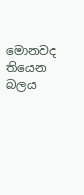මොනවද තියෙන බලය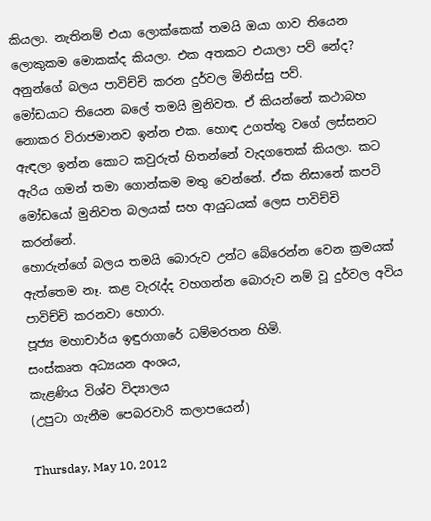කියලා. නැතිනම් එයා ලොක්කෙක් තමයි ඔයා ගාව තියෙන ලොකුකම මොකක්ද කියලා. එක අතකට එයාලා පව් නේද? අනුන්ගේ බලය පාවිච්චි කරන දුර්වල මිනිස්සු පව්.
මෝඩයාට තියෙන බලේ තමයි මුනිවත. ඒ කියන්නේ කථාබහ නොකර විරාජමානව ඉන්න එක. හොඳ උගත්තු වගේ ලස්සනට ඇඳලා ඉන්න කොට කවුරුත් හිතන්නේ වැදගතෙක් කියලා. කට ඇරිය ගමන් තමා ගොන්කම මතු වෙන්නේ. ඒක නිසානේ කපටි මෝඩයෝ මුනිවත බලයක් සහ ආයුධයක් ලෙස පාවිච්චි කරන්නේ.
හොරුන්ගේ බලය තමයි බොරුව උන්ට බේරෙන්න වෙන ක්‍රමයක් ඇත්තෙම නෑ. කළ වැරැද්ද වහගන්න බොරුව නම් වූ දුර්වල අවිය පාවිච්චි කරනවා හොරා.
පූජ්‍ය මහාචාර්ය ඉඳුරාගාරේ ධම්මරතන හිමි.
සංස්කෘත අධ්‍යයන අංශය,
කැළණිය විශ්ව විද්‍යාලය
(උපුටා ගැනීම පෙබරවාරි කලාපයෙන්)

Thursday, May 10, 2012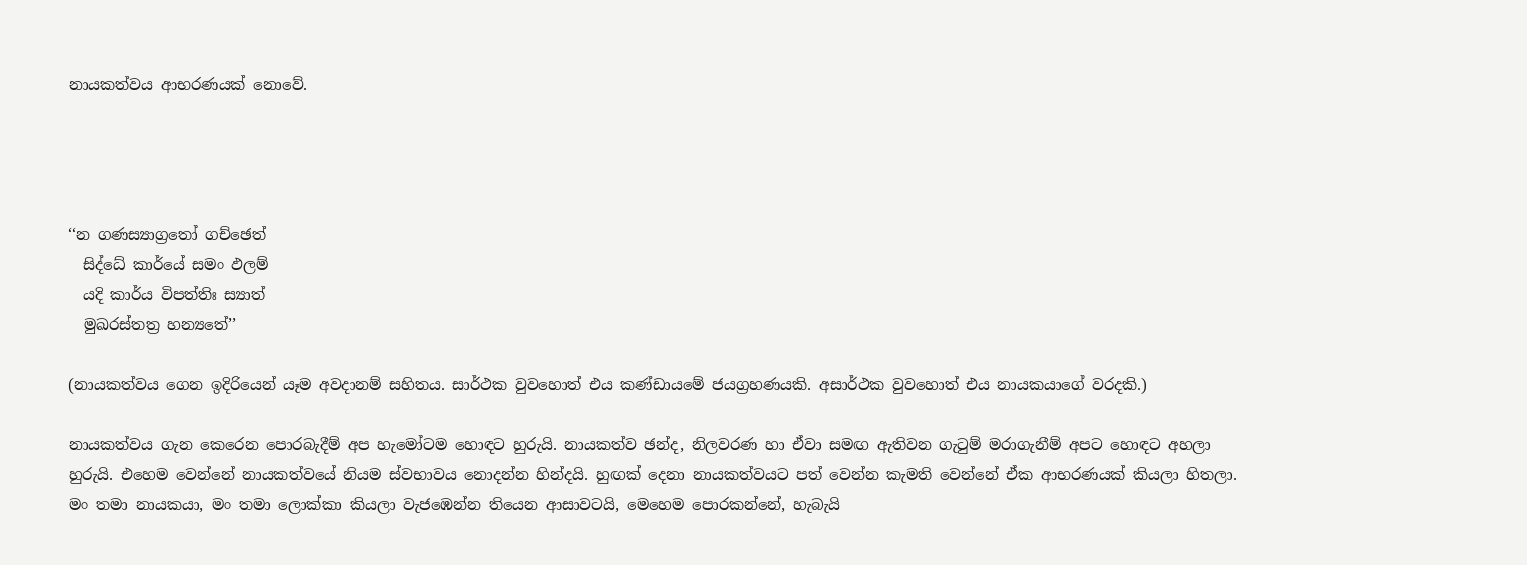නායකත්වය ආභරණයක් නොවේ.




‘‘න ගණස්‍යාග්‍රතෝ ගච්ඡෙත්
  සිද්ධේ කාර්යේ සමං ඵලම්
  යදි කාර්ය විපත්තිඃ ස්‍යාත්
  මුඛරස්තත්‍ර හන්‍යතේ’’

(නායකත්වය ගෙන ඉදිරියෙන් යෑම අවදානම් සහිතය. සාර්ථක වුවහොත් එය කණ්ඩායමේ ජයග්‍රහණයකි. අසාර්ථක වුවහොත් එය නායකයාගේ වරදකි.)

නායකත්වය ගැන කෙරෙන පොරබැදීම් අප හැමෝටම හොඳට හුරුයි. නායකත්ව ඡන්ද, නිලවරණ හා ඒවා සමඟ ඇතිවන ගැටුම් මරාගැනීම් අපට හොඳට අහලා හුරුයි. එහෙම වෙන්නේ නායකත්වයේ නියම ස්වභාවය නොදන්න හින්දයි. හුඟක් දෙනා නායකත්වයට පත් වෙන්න කැමති වෙන්නේ ඒක ආභරණයක් කියලා හිතලා. මං තමා නායකයා, මං තමා ලොක්කා කියලා වැජඹෙන්න තියෙන ආසාවටයි, මෙහෙම පොරකන්නේ, හැබැයි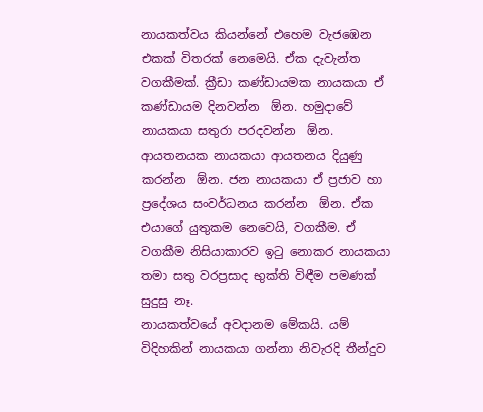නායකත්වය කියන්නේ එහෙම වැජඹෙන එකක් විතරක් නෙමෙයි. ඒක දැවැන්ත වගකීමක්. ක්‍රීඩා කණ්ඩායමක නායකයා ඒ කණ්ඩායම දිනවන්න  ඕන. හමුදාවේ නායකයා සතුරා පරදවන්න  ඕන. ආයතනයක නායකයා ආයතනය දියුණු කරන්න  ඕන. ජන නායකයා ඒ ප්‍රජාව හා ප්‍රදේශය සංවර්ධනය කරන්න  ඕන. ඒක එයාගේ යුතුකම නෙවෙයි, වගකීම. ඒ වගකීම නිසියාකාරව ඉටු නොකර නායකයා තමා සතු වරප්‍රසාද භුක්ති විඳීම පමණක් සුදුසු නෑ.
නායකත්වයේ අවදානම මේකයි. යම් විදිහකින් නායකයා ගන්නා නිවැරදි තීන්දුව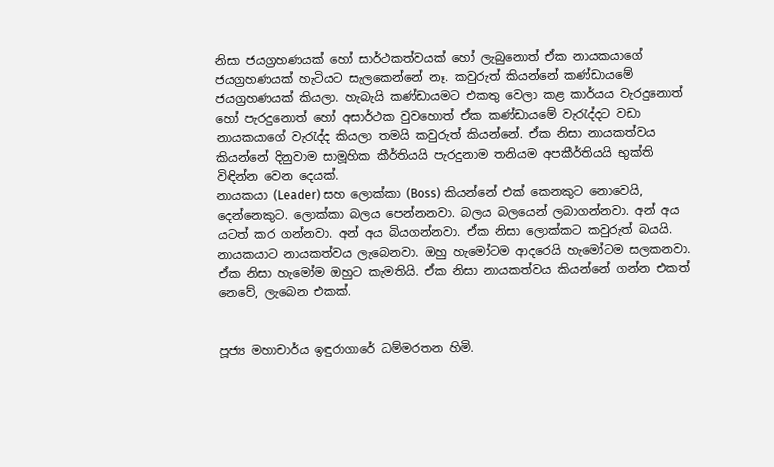නිසා ජයග්‍රහණයක් හෝ සාර්ථකත්වයක් හෝ ලැබුනොත් ඒක නායකයාගේ ජයග්‍රහණයක් හැටියට සැලකෙන්නේ නෑ. කවුරුත් කියන්නේ කණ්ඩායමේ ජයග්‍රහණයක් කියලා. හැබැයි කණ්ඩායමට එකතු වෙලා කළ කාර්යය වැරදුනොත් හෝ පැරදුනොත් හෝ අසාර්ථක වුවහොත් ඒක කණ්ඩායමේ වැරැද්දට වඩා නායකයාගේ වැරැද්ද කියලා තමයි කවුරුත් කියන්නේ. ඒක නිසා නායකත්වය කියන්නේ දිනුවාම සාමූහික කීර්තියයි පැරදුනාම තනියම අපකීර්තියයි භුක්ති විඳින්න වෙන දෙයක්.
නායකයා (Leader) සහ ලොක්කා (Boss) කියන්නේ එක් කෙනකුට නොවෙයි, දෙන්නෙකුට. ලොක්කා බලය පෙන්නනවා. බලය බලයෙන් ලබාගන්නවා. අන් අය යටත් කර ගන්නවා. අන් අය බියගන්නවා. ඒක නිසා ලොක්කට කවුරුත් බයයි. නායකයාට නායකත්වය ලැබෙනවා. ඔහු හැමෝටම ආදරෙයි හැමෝටම සලකනවා. ඒක නිසා හැමෝම ඔහුට කැමතියි. ඒක නිසා නායකත්වය කියන්නේ ගන්න එකත් නෙවේ, ලැබෙන එකක්.


පූජ්‍ය මහාචාර්ය ඉඳුරාගාරේ ධම්මරතන හිමි.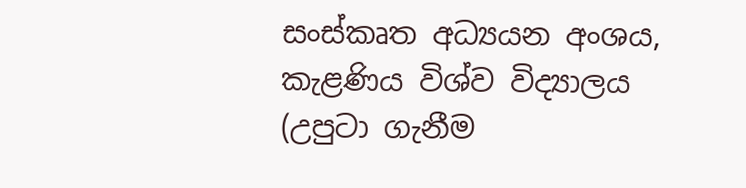සංස්කෘත අධ්‍යයන අංශය,
කැළණිය විශ්ව විද්‍යාලය
(උපුටා ගැනීම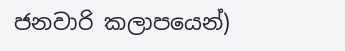ජනවාරි කලාපයෙන්)